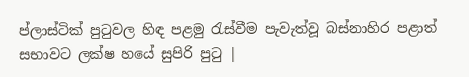ප්ලාස්ටික් පුටුවල හිඳ පළමු රැස්වීම පැවැත්වූ බස්නාහිර පළාත් සභාවට ලක්ෂ හයේ සුපිරි පුටු |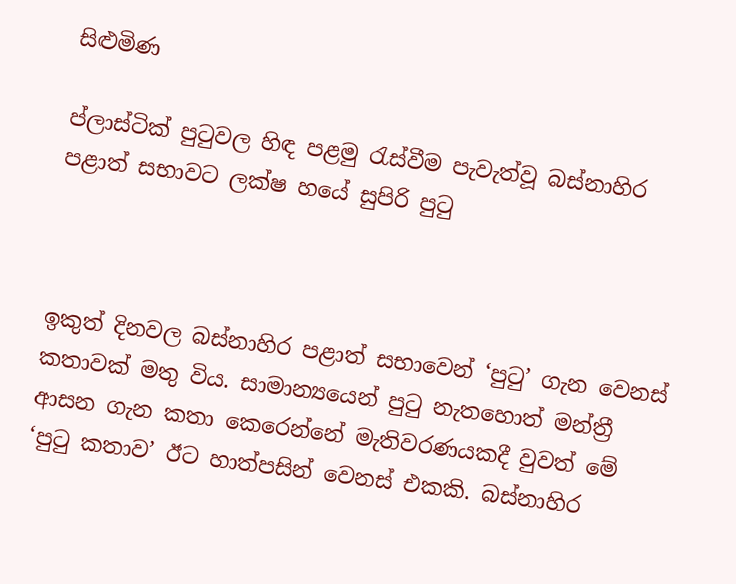සිළුමිණ

ප්ලාස්ටික් පුටුවල හිඳ පළමු රැස්වීම පැවැත්වූ බස්නාහිර පළාත් සභාවට ලක්ෂ හයේ සුපිරි පුටු



ඉකුත් දිනවල බස්නාහිර පළාත් සභාවෙන් ‘පුටු’ ගැන වෙනස් කතාවක් මතු විය. සාමාන්‍යයෙන් පුටු නැතහොත් මන්ත්‍රී ආසන ගැන කතා කෙරෙන්නේ මැතිවරණයකදී වුවත් මේ ‘පුටු කතාව’ ඊට හාත්පසින් වෙනස් එකකි. බස්නාහිර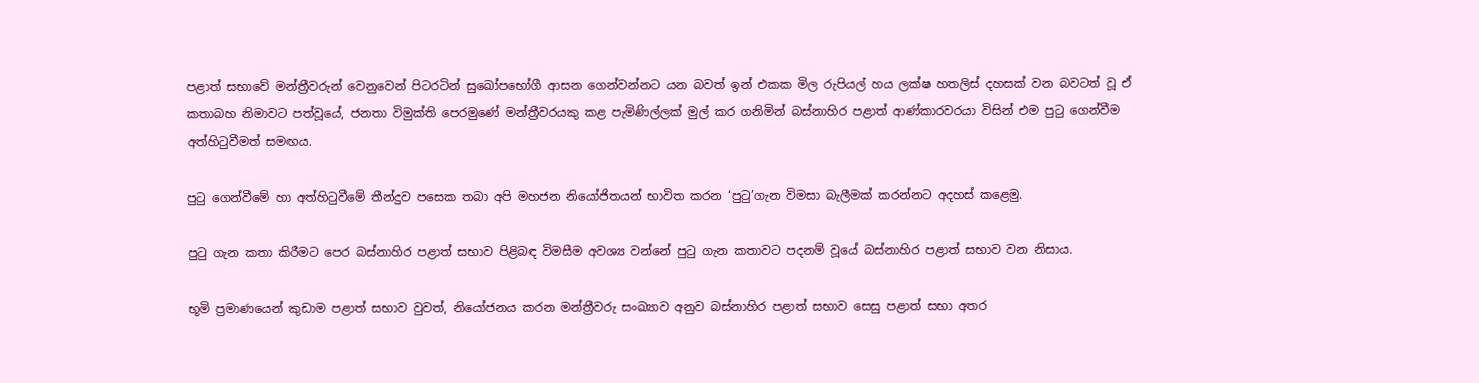පළාත් සභාවේ මන්ත්‍රීවරුන් වෙනුවෙන් පිටරටින් සුඛෝපභෝගී ආසන ගෙන්වන්නට යන බවත් ඉන් එකක මිල රුපියල් හය ලක්ෂ හතලිස් දහසක් වන බවටත් වූ ඒ කතාබහ නිමාවට පත්වූයේ, ජනතා විමුක්ති පෙරමුණේ මන්ත්‍රීවරයකු කළ පැමිණිල්ලක් මුල් කර ගනිමින් බස්නාහිර පළාත් ආණ්කාරවරයා විසින් එම පුටු ගෙන්වීම අත්හිටුවීමත් සමඟය.

පුටු ගෙන්වීමේ හා අත්හිටුවීමේ තීන්දුව පසෙක තබා අපි මහජන නියෝජිතයන් භාවිත කරන ‘පුටු’ගැන විමසා බැලීමක් කරන්නට අදහස් කළෙමු.

පුටු ගැන කතා කිරීමට පෙර බස්නාහිර පළාත් සභාව පිළිබඳ විමසීම අවශ්‍ය වන්නේ පුටු ගැන කතාවට පදනම් වූයේ බස්නාහිර පළාත් සභාව වන නිසාය.

භූමි ප්‍රමාණයෙන් කුඩාම පළාත් සභාව වුවත්, නියෝජනය කරන මන්ත්‍රීවරු සංඛ්‍යාව අනුව බස්නාහිර පළාත් සභාව සෙසු පළාත් සභා අතර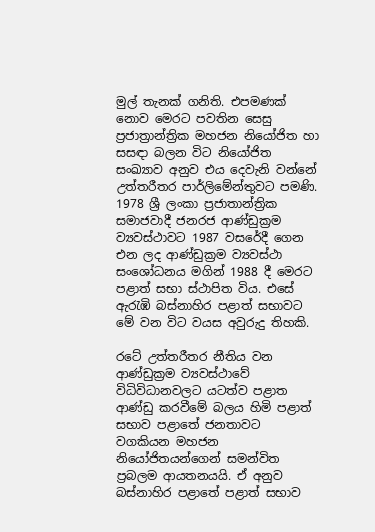මුල් තැනක් ගනිති. එපමණක් නොව මෙරට පවතින සෙසු ප්‍රජාත්‍රාන්ත්‍රික මහජන නියෝජිත හා සසඳා බලන විට නියෝජිත සංඛ්‍යාව අනුව එය දෙවැනි වන්නේ උත්තරීතර පාර්ලිමේන්තුවට පමණි. 1978 ශ්‍රී ලංකා ප්‍රජාතාන්ත්‍රික සමාජවාදී ජනරජ ආණ්ඩුක්‍රම ව්‍යවස්ථාවට 1987 වසරේදී ගෙන එන ලද ආණ්ඩුක්‍රම ව්‍යවස්ථා සංශෝධනය මගින් 1988 දී මෙරට පළාත් සභා ස්ථාපිත විය. එසේ ඇරැඹි බස්නාහිර පළාත් සභාවට මේ වන විට වයස අවුරුදු තිහකි.

රටේ උත්තරීතර නීතිය වන ආණ්ඩුක්‍රම ව්‍යවස්ථාවේ විධිවිධානවලට යටත්ව පළාත ආණ්ඩු කරවීමේ බලය හිමි පළාත් සභාව පළාතේ ජනතාවට වගකියන මහජන නියෝජිතයන්ගෙන් සමන්විත ප්‍රබලම ආයතනයයි. ඒ අනුව බස්නාහිර පළාතේ පළාත් සභාව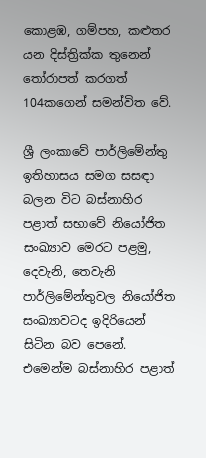කොළඹ, ගම්පහ, කළුතර යන දිස්ත්‍රික්ක තුනෙන් තෝරාපත් කරගත් 104කගෙන් සමන්විත වේ.

ශ්‍රී ලංකාවේ පාර්ලිමේන්තු ඉතිහාසය සමග සසඳා බලන විට බස්නාහිර පළාත් සභාවේ නියෝජිත සංඛ්‍යාව මෙරට පළමු, දෙවැනි, තෙවැනි පාර්ලිමේන්තුවල නියෝජිත සංඛ්‍යාවටද ඉදිරියෙන් සිටින බව පෙනේ. එමෙන්ම බස්නාහිර පළාත්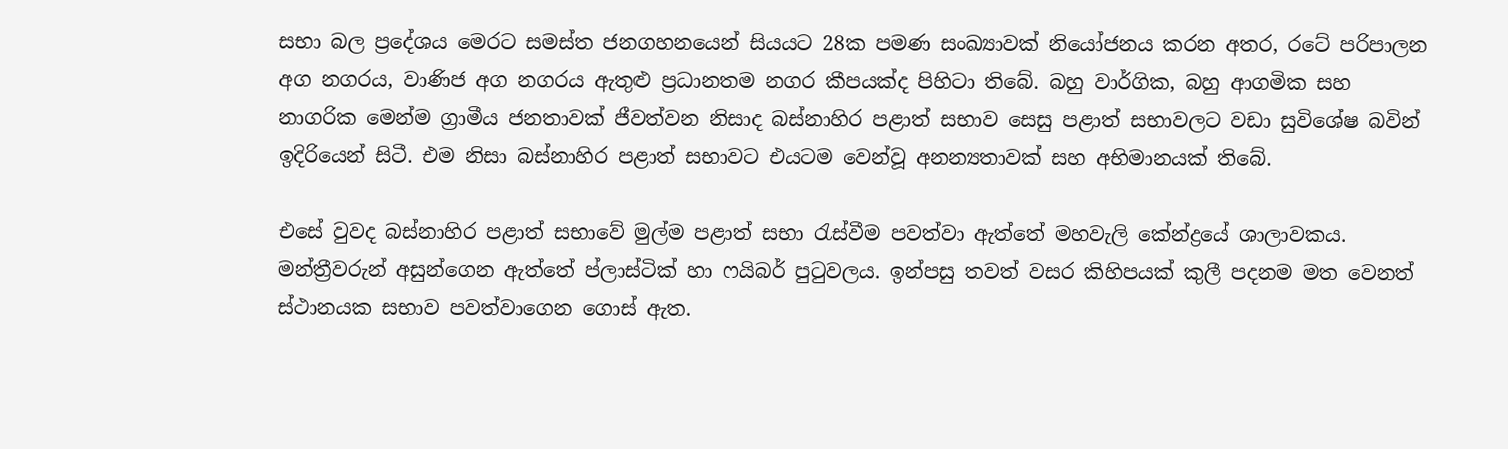සභා බල ප්‍රදේශය මෙරට සමස්ත ජනගහනයෙන් සියයට 28ක පමණ සංඛ්‍යාවක් නියෝජනය කරන අතර, රටේ පරිපාලන අග නගරය, වාණිජ අග නගරය ඇතුළු ප්‍රධානතම නගර කීපයක්ද පිහිටා තිබේ. බහු වාර්ගික, බහු ආගමික සහ නාගරික මෙන්ම ග්‍රාමීය ජනතාවක් ජීවත්වන නිසාද බස්නාහිර පළාත් සභාව සෙසු පළාත් සභාවලට වඩා සුවිශේෂ බවින් ඉදිරියෙන් සිටී. එම නිසා බස්නාහිර පළාත් සභාවට එයටම වෙන්වූ අනන්‍යතාවක් සහ අභිමානයක් තිබේ.

එසේ වුවද බස්නාහිර පළාත් සභාවේ මුල්ම පළාත් සභා රැස්වීම පවත්වා ඇත්තේ මහවැලි කේන්ද්‍රයේ ශාලාවකය. මන්ත්‍රීවරුන් අසුන්ගෙන ඇත්තේ ප්ලාස්ටික් හා ෆයිබර් පුටුවලය. ඉන්පසු තවත් වසර කිහිපයක් කුලී පදනම මත වෙනත් ස්ථානයක සභාව පවත්වාගෙන ගොස් ඇත.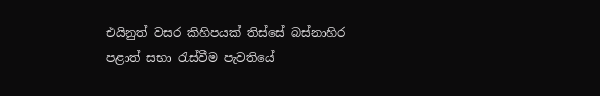එයිනුත් වසර කිහිපයක් තිස්සේ බස්නාහිර පළාත් සභා රැස්වීම පැවතියේ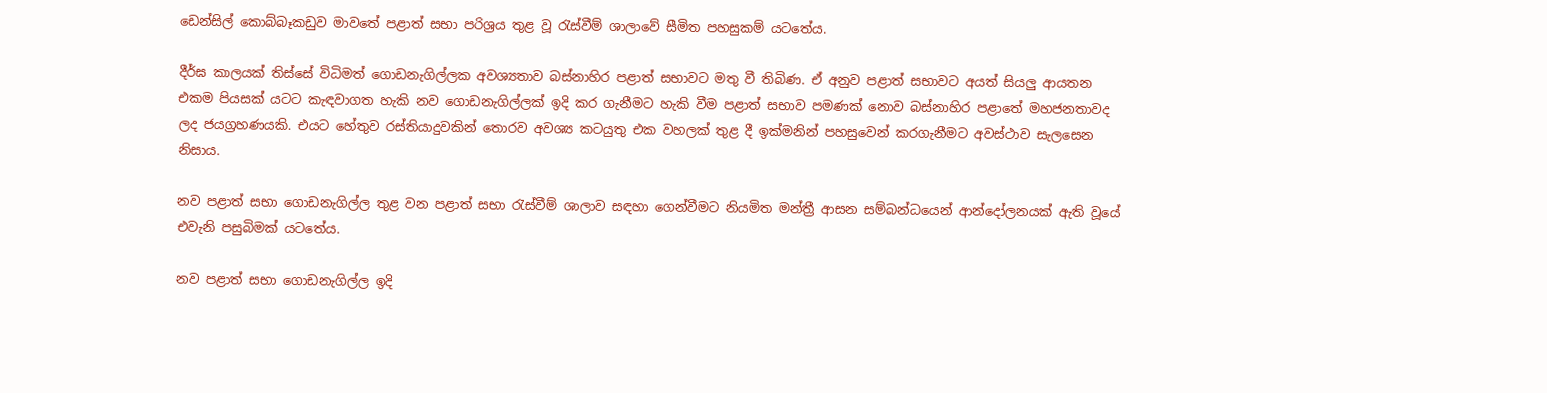ඩෙන්සිල් කොබ්බෑකඩුව මාවතේ පළාත් සභා පරිශ්‍රය තුළ වූ රැස්වීම් ශාලාවේ සීමිත පහසුකම් යටතේය.

දීර්ඝ කාලයක් තිස්සේ විධිමත් ගොඩනැගිල්ලක අවශ්‍යතාව බස්නාහිර පළාත් සභාවට මතු වී තිබිණ. ඒ අනුව පළාත් සභාවට අයත් සියලු ආයතන එකම පියසක් යටට කැඳවාගත හැකි නව ගොඩනැගිල්ලක් ඉදි කර ගැනීමට හැකි වීම පළාත් සභාව පමණක් නොව බස්නාහිර පළාතේ මහජනතාවද ලද ජයග්‍රහණයකි. එයට හේතුව රස්තියාදුවකින් තොරව අවශ්‍ය කටයුතු එක වහලක් තුළ දී ඉක්මනින් පහසුවෙන් කරගැනීමට අවස්ථාව සැලසෙන නිසාය.

නව පළාත් සභා ගොඩනැගිල්ල තුළ වන පළාත් සභා රැස්වීම් ශාලාව සඳහා ගෙන්වීමට නියමිත මන්ත්‍රී ආසන සම්බන්ධයෙන් ආන්දෝලනයක් ඇති වූයේ එවැනි පසුබිමක් යටතේය.

නව පළාත් සභා ගොඩනැගිල්ල ඉදි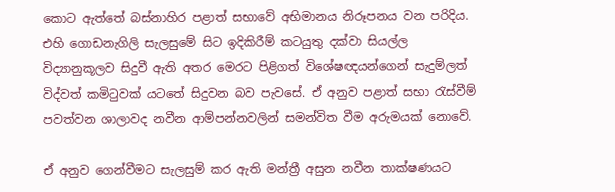කොට ඇත්තේ බස්නාහිර පළාත් සභාවේ අභිමානය නිරූපනය වන පරිදිය. එහි ගොඩනැගිලි සැලසුමේ සිට ඉදිකිරීම් කටයුතු දක්වා සියල්ල විද්‍යානුකූලව සිදුවී ඇති අතර මෙරට පිළිගත් විශේෂඥයන්ගෙන් සැදුම්ලත් විද්වත් කමිටුවක් යටතේ සිදුවන බව පැවසේ. ඒ අනුව පළාත් සභා රැස්වීම් පවත්වන ශාලාවද නවීන ආම්පන්නවලින් සමන්විත වීම අරුමයක් නොවේ.

ඒ අනුව ගෙන්වීමට සැලසුම් කර ඇති මන්ත්‍රී අසුන නවීන තාක්ෂණයට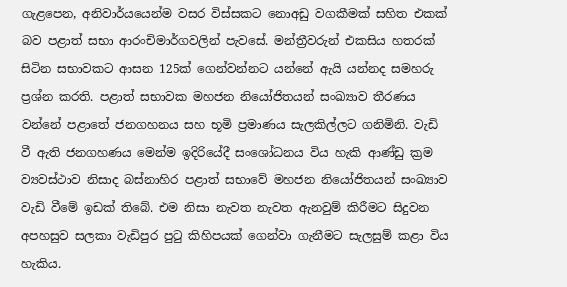ගැළපෙන, අනිවාර්යයෙන්ම වසර විස්සකට නොඅඩු වගකීමක් සහිත එකක් බව පළාත් සභා ආරංචිමාර්ගවලින් පැවසේ. මන්ත්‍රීවරුන් එකසිය හතරක් සිටින සභාවකට ආසන 125ක් ගෙන්වන්නට යන්නේ ඇයි යන්නද සමහරු ප්‍රශ්න කරති. පළාත් සභාවක මහජන නියෝජිතයන් සංඛ්‍යාව තීරණය වන්නේ පළාතේ ජනගහනය සහ භූමි ප්‍රමාණය සැලකිල්ලට ගනිමිනි. වැඩි වී ඇති ජනගහණය මෙන්ම ඉදිරියේදී සංශෝධනය විය හැකි ආණ්ඩු ක්‍රම ව්‍යවස්ථාව නිසාද බස්නාහිර පළාත් සභාවේ මහජන නියෝජිතයන් සංඛ්‍යාව වැඩි වීමේ ඉඩක් තිබේ. එම නිසා නැවත නැවත ඇනවුම් කිරීමට සිදුවන අපහසුව සලකා වැඩිපුර පුටු කිහිපයක් ගෙන්වා ගැනීමට සැලසුම් කළා විය හැකිය.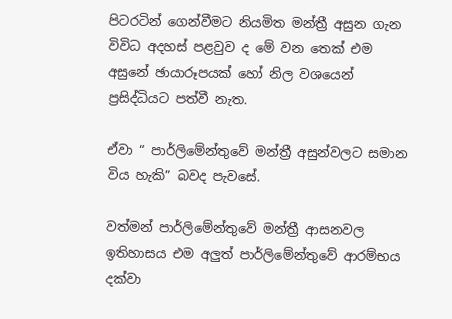පිටරටින් ගෙන්වීමට නියමිත මන්ත්‍රී අසුන ගැන විවිධ අදහස් පළවුව ද මේ වන තෙක් එම අසුනේ ඡායාරූපයක් හෝ නිල වශයෙන් ප්‍රසිද්ධියට පත්වී නැත.

ඒවා “ පාර්ලිමේන්තුවේ මන්ත්‍රී අසුන්වලට සමාන විය හැකි” බවද පැවසේ.

වත්මන් පාර්ලිමේන්තුවේ මන්ත්‍රී ආසනවල ඉතිහාසය එම අලුත් පාර්ලිමේන්තුවේ ආරම්භය දක්වා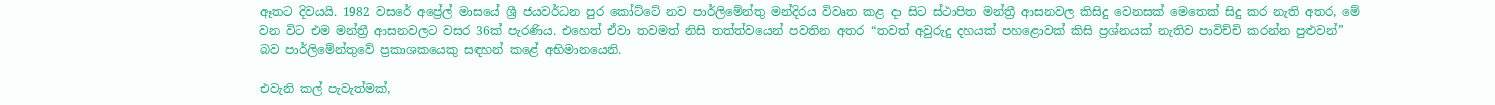ඈතට දිවයයි. 1982 වසරේ අප්‍රේල් මාසයේ ශ්‍රී ජයවර්ධන පුර කෝට්ටේ නව පාර්ලිමේන්තු මන්දිරය විවෘත කළ දා සිට ස්ථාපිත මන්ත්‍රී ආසනවල කිසිදු වෙනසක් මෙතෙක් සිදු කර නැති අතර, මේ වන විට එම මන්ත්‍රී ආසනවලට වසර 36ක් පැරණිය. එහෙත් ඒවා තවමත් නිසි තත්ත්වයෙන් පවතින අතර “තවත් අවුරුදු දහයක් පහළොවක් කිසි ප්‍රශ්නයක් නැතිව පාවිච්චි කරන්න පුළුවන්” බව පාර්ලිමේන්තුවේ ප්‍රකාශකයෙකු සඳහන් කළේ අභිමානයෙනි.

එවැනි කල් පැවැත්මක්,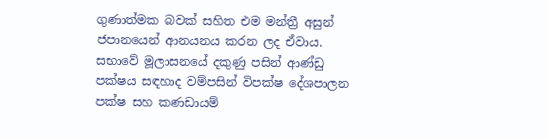ගුණාත්මක බවක් සහිත එම මන්ත්‍රී අසුන් ජපානයෙන් ආනයනය කරන ලද ඒවාය. සභාවේ මූලාසනයේ දකුණු පසින් ආණ්ඩු පක්ෂය සඳහාද වම්පසින් විපක්ෂ දේශපාලන පක්ෂ සහ කණඩායම්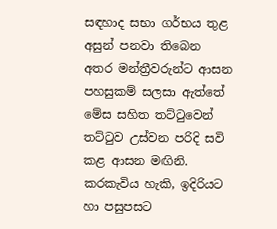සඳහාද සභා ගර්භය තුළ අසුන් පනවා තිබෙන අතර මන්ත්‍රීවරුන්ට ආසන පහසුකම් සලසා ඇත්තේ මේස සහිත තට්ටුවෙන් තට්ටුව උස්වන පරිදි සවි කළ ආසන මඟිනි. කරකැවිය හැකි, ඉදිරියට හා පසුපසට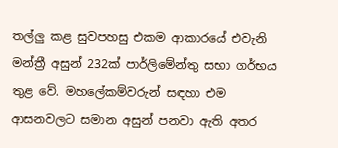තල්ලු කළ සුවපහසු එකම ආකාරයේ එවැනි මන්ත්‍රී අසුන් 232ක් පාර්ලිමේන්තු සභා ගර්භය තුළ වේ. මහලේකම්වරුන් සඳහා එම ආසනවලට සමාන අසුන් පනවා ඇති අතර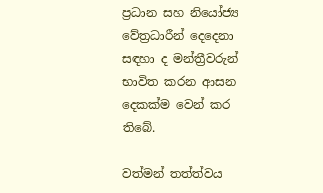ප්‍රධාන සහ නියෝජ්‍ය වේත්‍රධාරීන් දෙදෙනා සඳහා ද මන්ත්‍රීවරුන් භාවිත කරන ආසන දෙකක්ම වෙන් කර තිබේ.

වත්මන් තත්ත්වය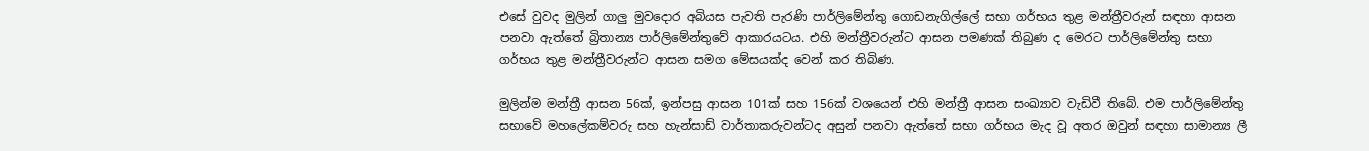එසේ වුවද මුලින් ගාලු මුවදොර අබියස පැවති පැරණි පාර්ලිමේන්තු ගොඩනැගිල්ලේ සභා ගර්භය තුළ මන්ත්‍රීවරුන් සඳහා ආසන පනවා ඇත්තේ බ්‍රිතාන්‍ය පාර්ලිමේන්තුවේ ආකාරයටය. එහි මන්ත්‍රීවරුන්ට ආසන පමණක් තිබුණ ද මෙරට පාර්ලිමේන්තු සභා ගර්භය තුළ මන්ත්‍රීවරුන්ට ආසන සමග මේසයක්ද වෙන් කර තිබිණ.

මුලින්ම මන්ත්‍රී ආසන 56ක්, ඉන්පසු ආසන 101ක් සහ 156ක් වශයෙන් එහි මන්ත්‍රී ආසන සංඛ්‍යාව වැඩිවී තිබේ. එම පාර්ලිමේන්තු සභාවේ මහලේකම්වරු සහ හැන්සාඩ් වාර්තාකරුවන්ටද අසුන් පනවා ඇත්තේ සභා ගර්භය මැද වූ අතර ඔවුන් සඳහා සාමාන්‍ය ලී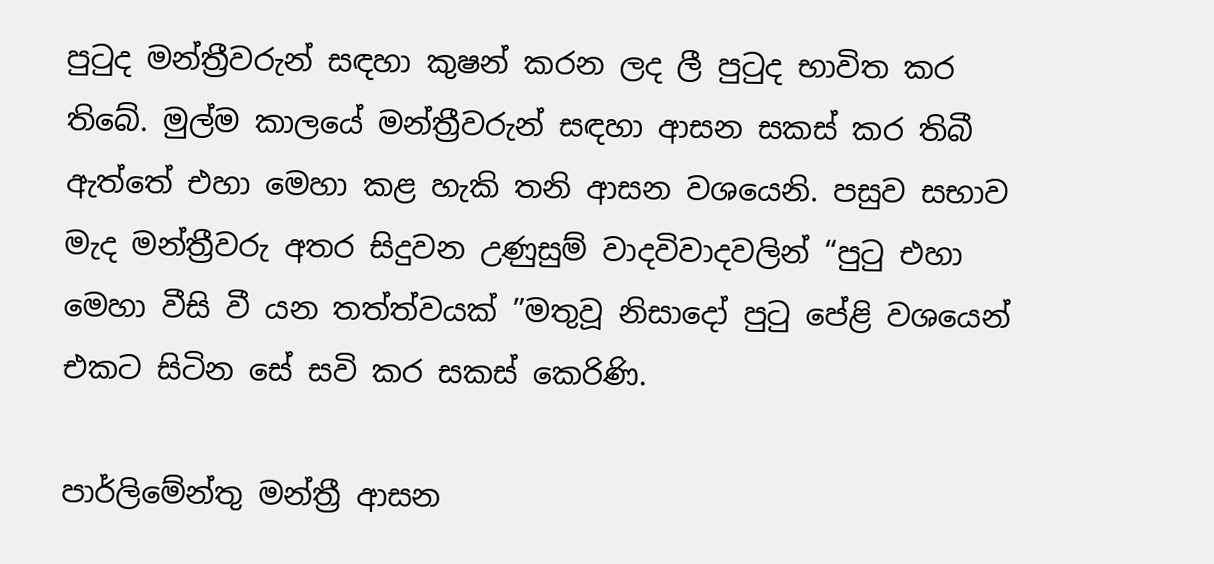පුටුද මන්ත්‍රීවරුන් සඳහා කුෂන් කරන ලද ලී පුටුද භාවිත කර තිබේ. මුල්ම කාලයේ මන්ත්‍රීවරුන් සඳහා ආසන සකස් කර තිබී ඇත්තේ එහා මෙහා කළ හැකි තනි ආසන වශයෙනි. පසුව සභාව මැද මන්ත්‍රීවරු අතර සිදුවන උණුසුම් වාදවිවාදවලින් “පුටු එහා මෙහා වීසි වී යන තත්ත්වයක් ”මතුවූ නිසාදෝ පුටු පේළි වශයෙන් එකට සිටින සේ සවි කර සකස් කෙරිණි.

පාර්ලිමේන්තු මන්ත්‍රී ආසන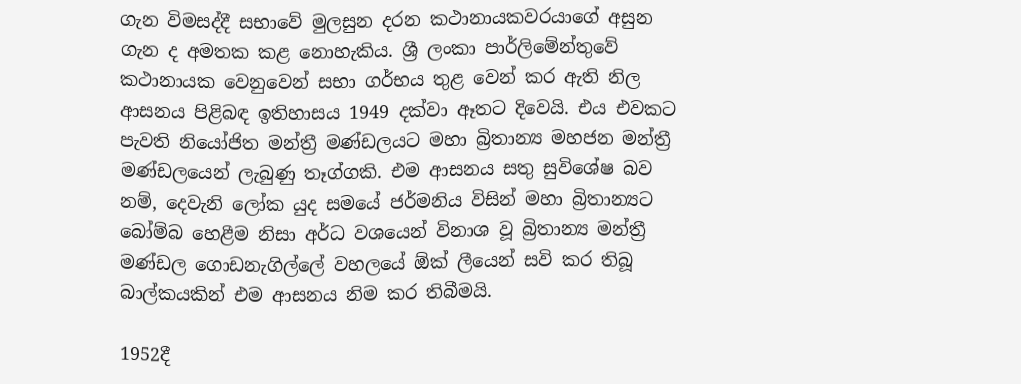ගැන විමසද්දී සභාවේ මුලසුන දරන කථානායකවරයාගේ අසුන ගැන ද අමතක කළ නොහැකිය. ශ්‍රී ලංකා පාර්ලිමේන්තුවේ කථානායක වෙනුවෙන් සභා ගර්භය තුළ වෙන් කර ඇති නිල ආසනය පිළිබඳ ඉතිහාසය 1949 දක්වා ඈතට දිවෙයි. එය එවකට පැවති නියෝජිත මන්ත්‍රී මණ්ඩලයට මහා බ්‍රිතාන්‍ය මහජන මන්ත්‍රී මණ්ඩලයෙන් ලැබුණු තෑග්ගකි. එම ආසනය සතු සුවිශේෂ බව නම්, දෙවැනි ලෝක යුද සමයේ ජර්මනිය විසින් මහා බ්‍රිතාන්‍යට බෝම්බ හෙළීම නිසා අර්ධ වශයෙන් විනාශ වූ බ්‍රිතාන්‍ය මන්ත්‍රී මණ්ඩල ගොඩනැගිල්ලේ වහලයේ ඕක් ලීයෙන් සවි කර තිබූ බාල්කයකින් එම ආසනය නිම කර තිබීමයි.

1952දී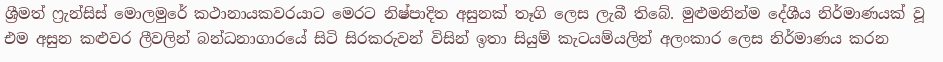ශ්‍රීමත් ෆ්‍රැන්සිස් මොලමුරේ කථානායකවරයාට මෙරට නිෂ්පාදිත අසුනක් තෑගි ලෙස ලැබී තිබේ. මුළුමනින්ම දේශීය නිර්මාණයක් වූ එම අසුන කළුවර ලීවලින් බන්ධනාගාරයේ සිටි සිරකරුවන් විසින් ඉතා සියුම් කැටයම්යලින් අලංකාර ලෙස නිර්මාණය කරන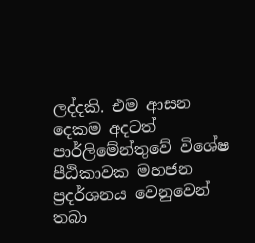ලද්දකි. එම ආසන දෙකම අදටත් පාර්ලිමේන්තුවේ විශේෂ පීඨිකාවක මහජන ප්‍රදර්ශනය වෙනුවෙන් තබා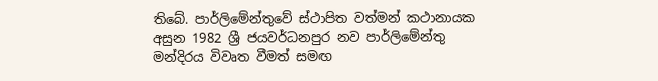තිබේ. පාර්ලිමේන්තුවේ ස්ථාපිත වත්මන් කථානායක අසුන 1982 ශ්‍රී ජයවර්ධනපුර නව පාර්ලිමේන්තු මන්දිරය විවෘත වීමත් සමඟ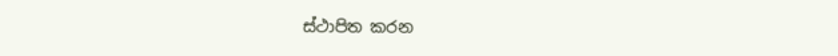ස්ථාපිත කරන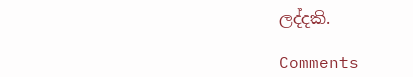ලද්දකි.

Comments